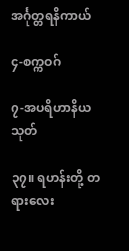အင်္ဂုတ္တရနိကာယ်

၄-စက္ကဝဂ်

၇-အပရိဟာနိယသုတ်

၃၇။ ရဟန်းတို့ တရားလေး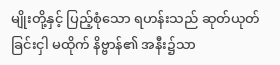မျိုးတို့နှင့် ပြည့်စုံသော ရဟန်းသည် ဆုတ်ယုတ်ခြင်းငှါ မထိုက် နိဗ္ဗာန်၏ အနီး၌သာ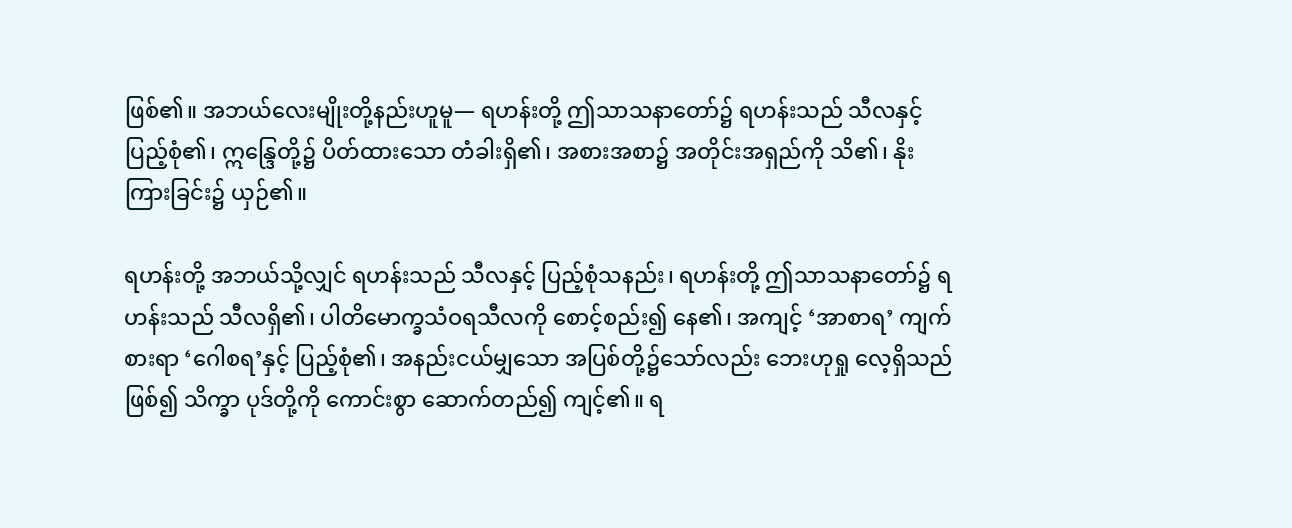ဖြစ်၏။ အဘယ်လေးမျိုးတို့နည်းဟူမူ— ရဟန်းတို့ ဤသာသနာတော်၌ ရဟန်းသည် သီလနှင့် ပြည့်စုံ၏၊ ဣန္ဒြေတို့၌ ပိတ်ထားသော တံခါးရှိ၏၊ အစားအစာ၌ အတိုင်းအရှည်ကို သိ၏၊ နိုးကြားခြင်း၌ ယှဉ်၏။

ရဟန်းတို့ အဘယ်သို့လျှင် ရဟန်းသည် သီလနှင့် ပြည့်စုံသနည်း၊ ရဟန်းတို့ ဤသာသနာတော်၌ ရဟန်းသည် သီလရှိ၏၊ ပါတိမောက္ခသံဝရသီလကို စောင့်စည်း၍ နေ၏၊ အကျင့် ‘အာစာရ’ ကျက်စားရာ ‘ဂေါစရ’နှင့် ပြည့်စုံ၏၊ အနည်းငယ်မျှသော အပြစ်တို့၌သော်လည်း ဘေးဟုရှု လေ့ရှိသည်ဖြစ်၍ သိက္ခာ ပုဒ်တို့ကို ကောင်းစွာ ဆောက်တည်၍ ကျင့်၏။ ရ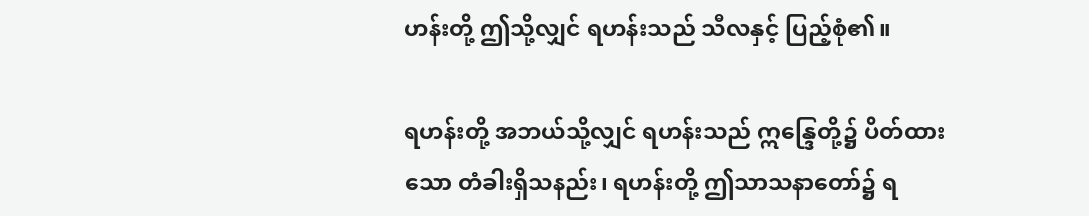ဟန်းတို့ ဤသို့လျှင် ရဟန်းသည် သီလနှင့် ပြည့်စုံ၏။

ရဟန်းတို့ အဘယ်သို့လျှင် ရဟန်းသည် ဣန္ဒြေတို့၌ ပိတ်ထားသော တံခါးရှိသနည်း၊ ရဟန်းတို့ ဤသာသနာတော်၌ ရ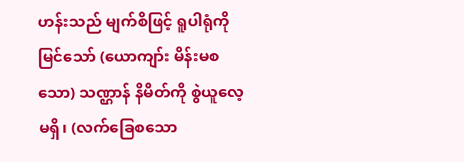ဟန်းသည် မျက်စိဖြင့် ရူပါရုံကို မြင်သော် (ယောကျာ်း မိန်းမစသော) သဏ္ဌာန် နိမိတ်ကို စွဲယူလေ့မရှိ၊ (လက်ခြေစသော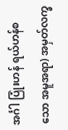အင်္ဂါ ပြုံးဟန် ရယ်ဟန်စသော အမူအရာ) အမှတ်လက္ခ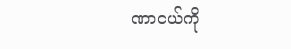ဏာငယ်ကို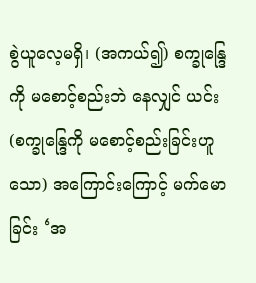စွဲယူလေ့မရှိ၊ (အကယ်၍) စက္ခုန္ဒြေကို မစောင့်စည်းဘဲ နေလျှင် ယင်း (စက္ခုန္ဒြေကို မစောင့်စည်းခြင်းဟူသော) အကြောင်းကြောင့် မက်မောခြင်း ‘အ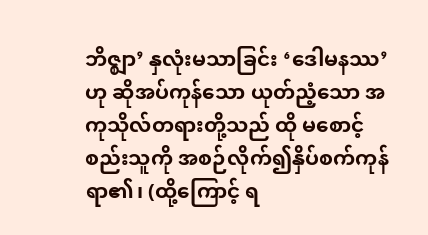ဘိဇ္ဈာ’ နှလုံးမသာခြင်း ‘ဒေါမနဿ’ဟု ဆိုအပ်ကုန်သော ယုတ်ညံ့သော အကုသိုလ်တရားတို့သည် ထို မစောင့်စည်းသူကို အစဉ်လိုက်၍နှိပ်စက်ကုန်ရာ၏၊ (ထို့ကြောင့် ရ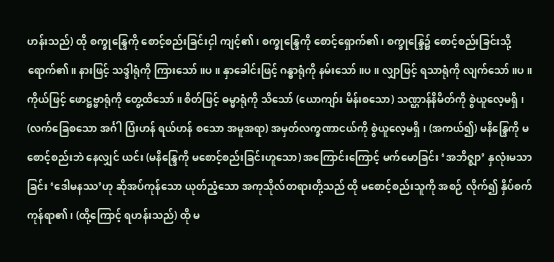ဟန်းသည်) ထို စက္ခုန္ဒြေကို စောင့်စည်းခြင်းငှါ ကျင့်၏၊ စက္ခုန္ဒြေကို စောင့်ရှောက်၏၊ စက္ခုန္ဒြေ၌ စောင့်စည်းခြင်းသို့ ရောက်၏။ နားဖြင့် သဒ္ဒါရုံကို ကြားသော်။ပ။ နှာခေါင်းဖြင့် ဂန္ဓာရုံကို နမ်းသော်။ပ။ လျှာဖြင့် ရသာရုံကို လျက်သော်။ပ။ ကိုယ်ဖြင့် ဖောဋ္ဌဗ္ဗာရုံကို တွေ့ထိသော်။ စိတ်ဖြင့် ဓမ္မာရုံကို သိသော် (ယောကျာ်း မိန်းစသော) သဏ္ဌာန်နိမိတ်ကို စွဲယူလေ့မရှိ၊ (လက်ခြေစသော အင်္ဂါ ပြံးဟန် ရယ်ဟန် စသော အမူအရာ) အမှတ်လက္ခဏာငယ်ကို စွဲယူလေ့မရှိ၊ (အကယ်၍) မနိန္ဒြေကို မစောင့်စည်းဘဲ နေလျှင် ယင်း (မနိန္ဒြေကို မစောင့်စည်းခြင်းဟူသော) အကြောင်းကြောင့် မက်မောခြင်း ‘အဘိဇ္ဈာ’ နှလုံးမသာခြင်း ‘ဒေါမနဿ’ဟု ဆိုအပ်ကုန်သော ယုတ်ညံ့သော အကုသိုလ်တရားတို့သည် ထို မစောင့်စည်းသူကို အစဉ် လိုက်၍ နှိပ်စက်ကုန်ရာ၏၊ (ထို့ကြောင့် ရဟန်းသည်) ထို မ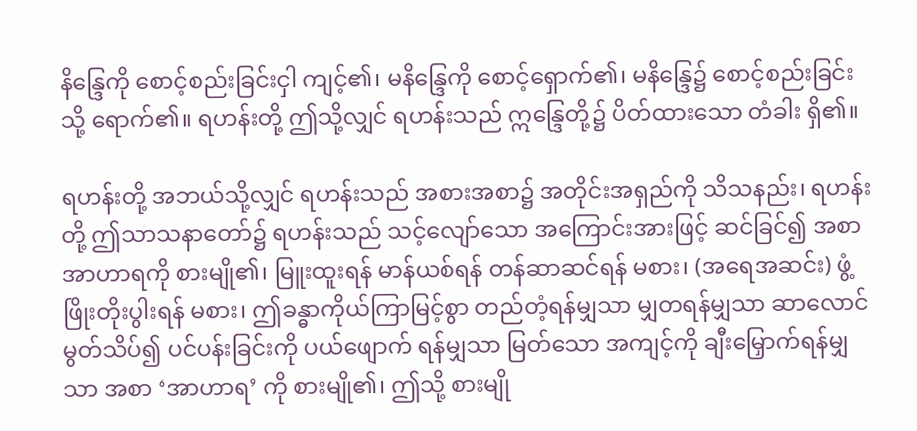နိန္ဒြေကို စောင့်စည်းခြင်းငှါ ကျင့်၏၊ မနိန္ဒြေကို စောင့်ရှောက်၏၊ မနိန္ဒြေ၌ စောင့်စည်းခြင်းသို့ ရောက်၏။ ရဟန်းတို့ ဤသို့လျှင် ရဟန်းသည် ဣန္ဒြေတို့၌ ပိတ်ထားသော တံခါး ရှိ၏။

ရဟန်းတို့ အဘယ်သို့လျှင် ရဟန်းသည် အစားအစာ၌ အတိုင်းအရှည်ကို သိသနည်း၊ ရဟန်းတို့ ဤသာသနာတော်၌ ရဟန်းသည် သင့်လျော်သော အကြောင်းအားဖြင့် ဆင်ခြင်၍ အစာအာဟာရကို စားမျို၏၊ မြူးထူးရန် မာန်ယစ်ရန် တန်ဆာဆင်ရန် မစား၊ (အရေအဆင်း) ဖွံ့ဖြိုးတိုးပွါးရန် မစား၊ ဤခန္ဓာကိုယ်ကြာမြင့်စွာ တည်တံ့ရန်မျှသာ မျှတရန်မျှသာ ဆာလောင်မွတ်သိပ်၍ ပင်ပန်းခြင်းကို ပယ်ဖျောက် ရန်မျှသာ မြတ်သော အကျင့်ကို ချီးမြှောက်ရန်မျှသာ အစာ ‘အာဟာရ’ ကို စားမျို၏၊ ဤသို့ စားမျို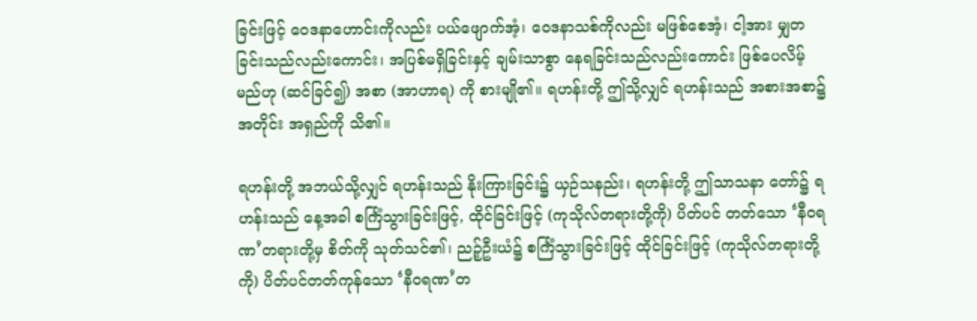ခြင်းဖြင့် ဝေဒနာဟောင်းကိုလည်း ပယ်ဖျောက်အံ့၊ ဝေဒနာသစ်ကိုလည်း မဖြစ်စေအံ့၊ ငါ့အား မျှတခြင်းသည်လည်းကောင်း၊ အပြစ်မရှိခြင်းနှင့် ချမ်းသာစွာ နေရခြင်းသည်လည်းကောင်း ဖြစ်ပေလိမ့်မည်ဟု (ဆင်ခြင်၍) အစာ (အာဟာရ) ကို စားမျို၏။ ရဟန်းတို့ ဤသို့လျှင် ရဟန်းသည် အစားအစာ၌ အတိုင်း အရှည်ကို သိ၏။

ရဟန်းတို့ အဘယ်သို့လျှင် ရဟန်းသည် နိုးကြားခြင်း၌ ယှဉ်သနည်း၊ ရဟန်းတို့ ဤသာသနာ တော်၌ ရဟန်းသည် နေ့အခါ စင်္ကြံသွားခြင်းဖြင့်, ထိုင်ခြင်းဖြင့် (ကုသိုလ်တရားတို့ကို) ပိတ်ပင် တတ်သော ‘နီဝရဏ’တရားတို့မှ စိတ်ကို သုတ်သင်၏၊ ညဉ့်ဦးယံ၌ စင်္ကြံသွားခြင်းဖြင့် ထိုင်ခြင်းဖြင့် (ကုသိုလ်တရားတို့ကို) ပိတ်ပင်တတ်ကုန်သော ‘နီဝရဏ’တ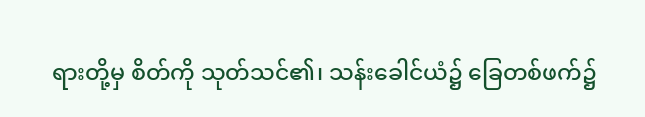ရားတို့မှ စိတ်ကို သုတ်သင်၏၊ သန်းခေါင်ယံ၌ ခြေတစ်ဖက်၌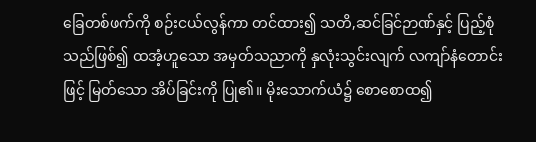ခြေတစ်ဖက်ကို စဉ်းငယ်လွန်ကာ တင်ထား၍ သတိ,ဆင်ခြင်ဉာဏ်နှင့် ပြည့်စုံသည်ဖြစ်၍ ထအံ့ဟူသော အမှတ်သညာကို နှလုံးသွင်းလျက် လကျာ်နံတောင်းဖြင့် မြတ်သော အိပ်ခြင်းကို ပြု၏။ မိုးသောက်ယံ၌ စောစောထ၍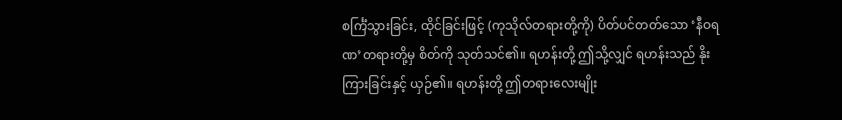စင်္ကြံသွားခြင်း, ထိုင်ခြင်းဖြင့် (ကုသိုလ်တရားတို့ကို) ပိတ်ပင်တတ်သော ‘နီဝရဏ’တရားတို့မှ စိတ်ကို သုတ်သင်၏။ ရဟန်းတို့ ဤသို့လျှင် ရဟန်းသည် နိုးကြားခြင်းနှင့် ယှဉ်၏။ ရဟန်းတို့ ဤတရားလေးမျိုး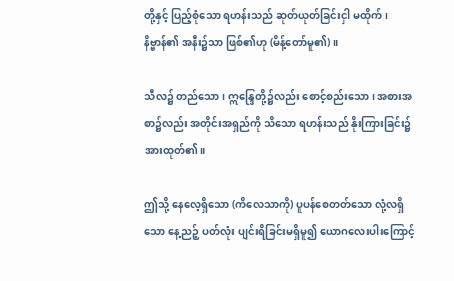တို့နှင့် ပြည့်စုံသော ရဟန်းသည် ဆုတ်ယုတ်ခြင်းငှါ မထိုက်၊ နိဗ္ဗာန်၏ အနီး၌သာ ဖြစ်၏ဟု (မိန့်တော်မူ၏)။

သီလ၌ တည်သော၊ ဣန္ဒြေတို့၌လည်း စောင့်စည်းသော၊ အစားအစာ၌လည်း အတိုင်းအရှည်ကို သိသော ရဟန်းသည် နိုးကြားခြင်း၌ အားထုတ်၏။

ဤသို့ နေလေ့ရှိသော (ကိလေသာကို) ပူပန်စေတတ်သော လုံ့လရှိသော နေ့ညဉ့် ပတ်လုံး ပျင်းရိခြင်းမရှိမူ၍ ယောဂလေးပါးကြောင့်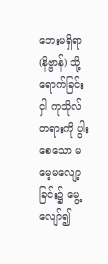ဘေးမရှိရာ (နိဗ္ဗာန်) သို့ ရောက်ခြင်းငှါ ကုသိုလ်တရားကို ပွါးစေသော မမေ့မလျော့ခြင်း၌ မွေ့လျော်၍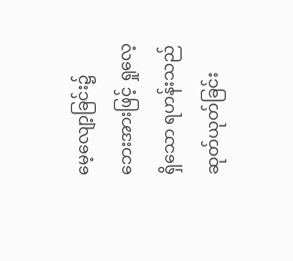မေ့လျော့ခြင်း၌ ဘေးအားဖြင့် ရှုလေ့ရှိသော ရဟန်းသည် ဆုတ်ယုတ်ခြင်း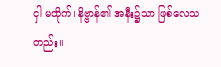ငှါ မထိုက်၊ နိဗ္ဗာန်၏ အနီး၌သာ ဖြစ်လေသတည်း။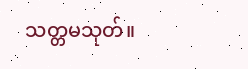သတ္တမသုတ်။